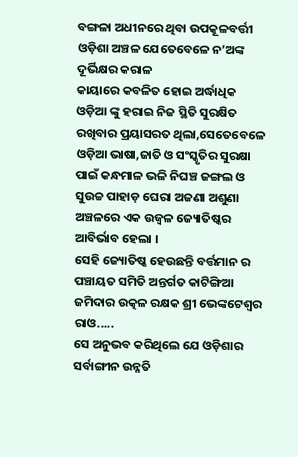ବଙ୍ଗଳା ଅଧୀନରେ ଥିବା ଉପକୂଳବର୍ତ୍ତୀ ଓଡ଼ିଶା ଅଞ୍ଚଳ ଯେତେବେଳେ ନ’ଅଙ୍କ ଦୂର୍ଭିକ୍ଷର କରାଳ
କାୟାରେ କବଳିତ ହୋଇ ଅର୍ଦ୍ଧାଧିକ ଓଡ଼ିଆ ଙ୍କୁ ହରାଇ ନିଜ ସ୍ଥିତି ସୁରକ୍ଷିତ ରଖିବାର ପ୍ରୟାସରତ ଥିଲା,ସେତେବେଳେ ଓଡ଼ିଆ ଭାଷା,ଜାତି ଓ ସଂସ୍କୃତିର ସୁରକ୍ଷା ପାଇଁ କନ୍ଧମାଳ ଭଳି ନିଘଞ୍ଚ ଜଙ୍ଗଲ ଓ ସୁଉଚ୍ଚ ପାହାଡ଼ ଘେରା ଅଜଣା ଅଶୁଣା ଅଞ୍ଚଳରେ ଏକ ଉଜ୍ବଳ ଜ୍ୟୋତିଷ୍କର ଆବିର୍ଭାବ ହେଲା ।
ସେହି ଜ୍ୟୋତିଷ୍କ ହେଉଛନ୍ତି ବର୍ତ୍ତମାନ ର ପଞ୍ଚାୟତ ସମିତି ଅନ୍ତର୍ଗତ କାଟିଙ୍ଗିଆ ଜମିଦାର ଉତ୍କଳ ରକ୍ଷକ ଶ୍ରୀ ଭେଙ୍କଟେଶ୍ବର ରାଓ.....
ସେ ଅନୁଭବ କରିଥିଲେ ଯେ ଓଡ଼ିଶାର ସର୍ବାଙ୍ଗୀନ ଉନ୍ନତି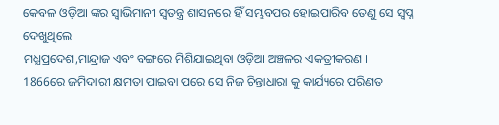କେବଳ ଓଡ଼ିଆ ଙ୍କର ସ୍ବାଭିମାନୀ ସ୍ବତନ୍ତ୍ର ଶାସନରେ ହିଁ ସମ୍ଭବପର ହୋଇପାରିବ ତେଣୁ ସେ ସ୍ବପ୍ନ ଦେଖୁଥିଲେ
ମଧ୍ଯପ୍ରଦେଶ,ମାନ୍ଦ୍ରାଜ ଏବଂ ବଙ୍ଗରେ ମିଶିଯାଇଥିବା ଓଡ଼ିଆ ଅଞ୍ଚଳର ଏକତ୍ରୀକରଣ ।
1866ରେ ଜମିଦାରୀ କ୍ଷମତା ପାଇବା ପରେ ସେ ନିଜ ଚିନ୍ତାଧାରା କୁ କାର୍ଯ୍ୟରେ ପରିଣତ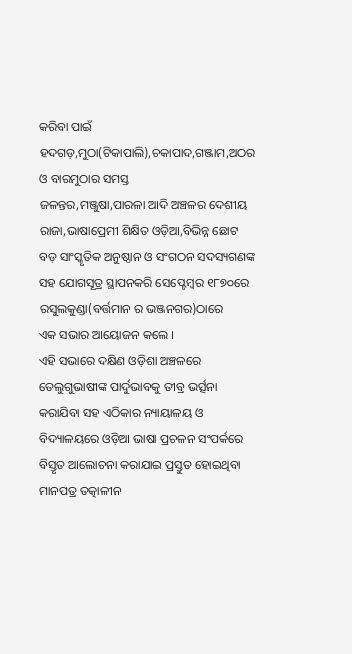କରିବା ପାଇଁ ହଦଗଡ଼,ମୁଠା(ଟିକାପାଲି),ଚକାପାଦ,ଗଞ୍ଜାମ,ଅଠର ଓ ବାରମୁଠାର ସମସ୍ତ
ଜଳନ୍ତର,ମଞ୍ଜୁଷା,ପାରଳା ଆଦି ଅଞ୍ଚଳର ଦେଶୀୟ ରାଜା,ଭାଷାପ୍ରେମୀ ଶିକ୍ଷିତ ଓଡ଼ିଆ,ବିଭିନ୍ନ ଛୋଟ ବଡ଼ ସାଂସ୍କୃତିକ ଅନୁଷ୍ଠାନ ଓ ସଂଗଠନ ସଦସ୍ୟଗଣଙ୍କ ସହ ଯୋଗସୂତ୍ର ସ୍ଥାପନକରି ସେପ୍ଟେମ୍ବର ୧୮୭୦ରେ ରସୁଲକୁଣ୍ଡା(ବର୍ତ୍ତମାନ ର ଭଞ୍ଜନଗର)ଠାରେ
ଏକ ସଭାର ଆୟୋଜନ କଲେ ।
ଏହି ସଭାରେ ଦକ୍ଷିଣ ଓଡ଼ିଶା ଅଞ୍ଚଳରେ ତେଲୁଗୁଭାଷୀଙ୍କ ପାର୍ଦୁଭାବକୁ ତୀବ୍ର ଭର୍ତ୍ସନା କରାଯିବା ସହ ଏଠିକାର ନ୍ୟାୟାଳୟ ଓ ବିଦ୍ୟାଳୟରେ ଓଡ଼ିଆ ଭାଷା ପ୍ରଚଳନ ସଂପର୍କରେ ବିସ୍ତୃତ ଆଲୋଚନା କରାଯାଇ ପ୍ରସ୍ତୁତ ହୋଇଥିବା ମାନପତ୍ର ତତ୍କାଳୀନ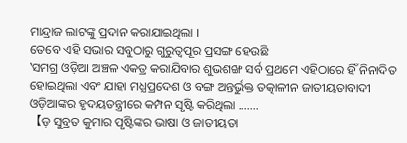ମାନ୍ଦ୍ରାଜ ଲାଟଙ୍କୁ ପ୍ରଦାନ କରାଯାଇଥିଲା ।
ତେବେ ଏହି ସଭାର ସବୁଠାରୁ ଗୁରୁତ୍ୱପୂର ପ୍ରସଙ୍ଗ ହେଉଛି
‛ସମଗ୍ର ଓଡ଼ିଆ ଅଞ୍ଚଳ ଏକତ୍ର କରାଯିବାର ଶୁଭଶଙ୍ଖ ସର୍ବ ପ୍ରଥମେ ଏହିଠାରେ ହିଁ ନିନାଦିତ ହୋଇଥିଲା ଏବଂ ଯାହା ମଧ୍ଯପ୍ରଦେଶ ଓ ବଙ୍ଗ ଅନ୍ତର୍ଭୁକ୍ତ ତତ୍କାଳୀନ ଜାତୀୟତାବାଦୀ ଓଡ଼ିଆଙ୍କର ହୃଦୟତନ୍ତ୍ରୀରେ କମ୍ପନ ସୃଷ୍ଟି କରିଥିଲା .......
【ଡ଼ ସୁବ୍ରତ କୁମାର ପୃଷ୍ଟିଙ୍କର ଭାଷା ଓ ଜାତୀୟତା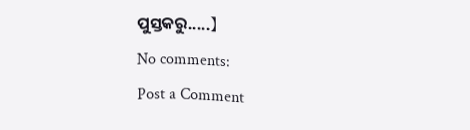ପୁସ୍ତକରୁ.....】
No comments:
Post a Comment